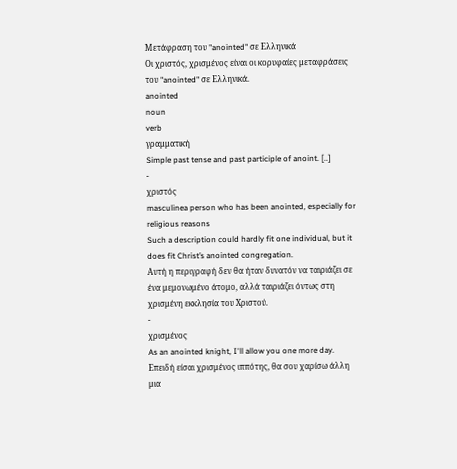Μετάφραση του "anointed" σε Ελληνικά
Οι χριστός, χρισμένος είναι οι κορυφαίες μεταφράσεις του "anointed" σε Ελληνικά.
anointed
noun
verb
γραμματική
Simple past tense and past participle of anoint. [..]
-
χριστός
masculinea person who has been anointed, especially for religious reasons
Such a description could hardly fit one individual, but it does fit Christ’s anointed congregation.
Αυτή η περιγραφή δεν θα ήταν δυνατόν να ταιριάζει σε ένα μεμονωμένο άτομο, αλλά ταιριάζει όντως στη χρισμένη εκκλησία του Χριστού.
-
χρισμένος
As an anointed knight, I'll allow you one more day.
Επειδή είσαι χρισμένος ιππότης, θα σου χαρίσω άλλη μια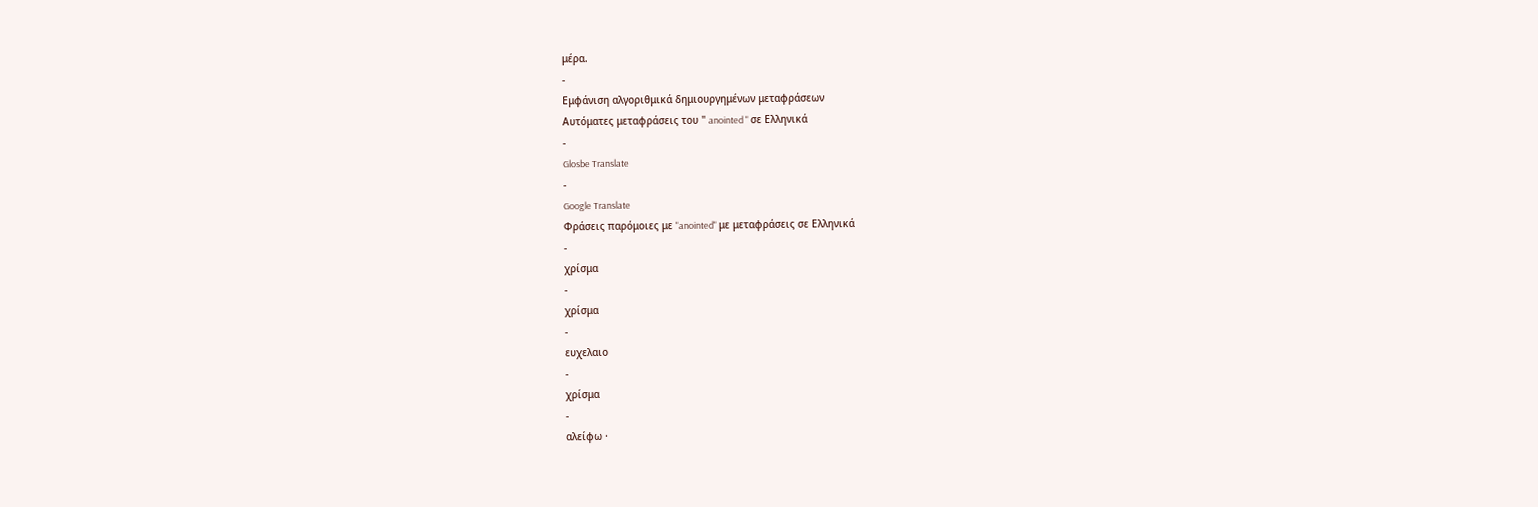μέρα.
-
Εμφάνιση αλγοριθμικά δημιουργημένων μεταφράσεων
Αυτόματες μεταφράσεις του " anointed " σε Ελληνικά
-
Glosbe Translate
-
Google Translate
Φράσεις παρόμοιες με "anointed" με μεταφράσεις σε Ελληνικά
-
χρίσμα
-
χρίσμα
-
ευχελαιο
-
χρίσμα
-
αλείφω ·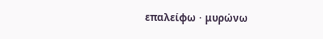επαλείφω · μυρώνω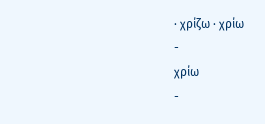· χρίζω · χρίω
-
χρίω
-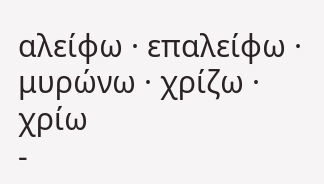αλείφω · επαλείφω · μυρώνω · χρίζω · χρίω
-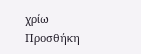χρίω
Προσθήκη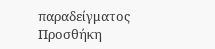παραδείγματος
Προσθήκη